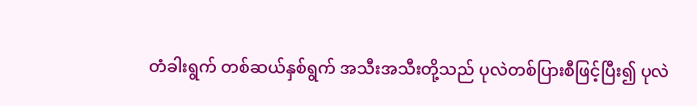တံခါးရွက် တစ်ဆယ်နှစ်ရွက် အသီးအသီးတို့သည် ပုလဲတစ်ပြားစီဖြင့်ပြီး၍ ပုလဲ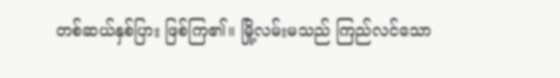တစ်ဆယ်နှစ်ပြား ဖြစ်ကြ၏။ မြို့လမ်းမသည် ကြည်လင်သော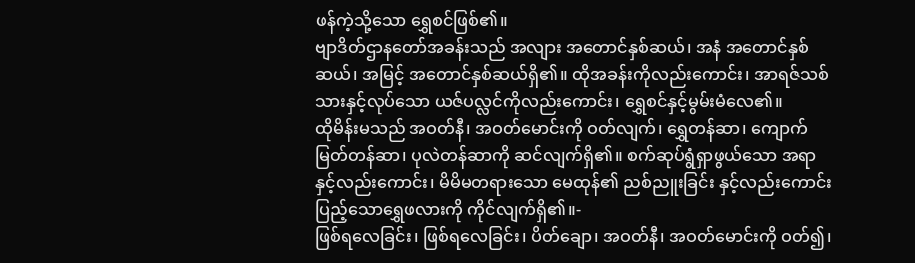ဖန်ကဲ့သို့သော ရွှေစင်ဖြစ်၏။
ဗျာဒိတ်ဌာနတော်အခန်းသည် အလျား အတောင်နှစ်ဆယ်၊ အနံ အတောင်နှစ်ဆယ်၊ အမြင့် အတောင်နှစ်ဆယ်ရှိ၏။ ထိုအခန်းကိုလည်းကောင်း၊ အာရဇ်သစ်သားနှင့်လုပ်သော ယဇ်ပလ္လင်ကိုလည်းကောင်း၊ ရွှေစင်နှင့်မွမ်းမံလေ၏။
ထိုမိန်းမသည် အဝတ်နီ၊ အဝတ်မောင်းကို ဝတ်လျက်၊ ရွှေတန်ဆာ၊ ကျောက်မြတ်တန်ဆာ၊ ပုလဲတန်ဆာကို ဆင်လျက်ရှိ၏။ စက်ဆုပ်ရွံရှာဖွယ်သော အရာနှင့်လည်းကောင်း၊ မိမိမတရားသော မေထုန်၏ ညစ်ညူးခြင်း နှင့်လည်းကောင်း ပြည့်သောရွှေဖလားကို ကိုင်လျက်ရှိ၏။-
ဖြစ်ရလေခြင်း၊ ဖြစ်ရလေခြင်း၊ ပိတ်ချော၊ အဝတ်နီ၊ အဝတ်မောင်းကို ဝတ်၍၊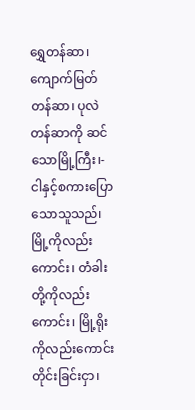ရွှေတန်ဆာ၊ ကျောက်မြတ်တန်ဆာ၊ ပုလဲတန်ဆာကို ဆင်သောမြို့ကြီး၊-
ငါနှင့်စကားပြောသောသူသည်၊ မြို့ကိုလည်းကောင်း၊ တံခါးတို့ကိုလည်းကောင်း၊ မြို့ရိုးကိုလည်းကောင်း တိုင်းခြင်းငှာ၊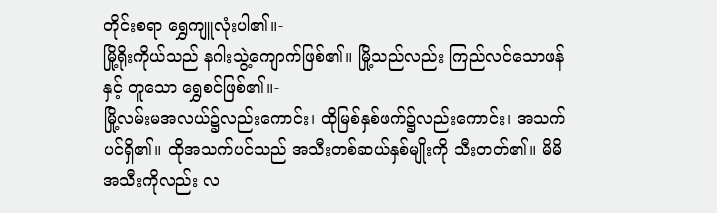တိုင်းစရာ ရွှေကျူလုံးပါ၏။-
မြို့ရိုးကိုယ်သည် နဂါးသွဲ့ကျောက်ဖြစ်၏။ မြို့သည်လည်း ကြည်လင်သောဖန်နှင့် တူသော ရွှေစင်ဖြစ်၏။-
မြို့လမ်းမအလယ်၌လည်းကောင်း၊ ထိုမြစ်နှစ်ဖက်၌လည်းကောင်း၊ အသက်ပင်ရှိ၏။ ထိုအသက်ပင်သည် အသီးတစ်ဆယ်နှစ်မျိုးကို သီးတတ်၏။ မိမိအသီးကိုလည်း လ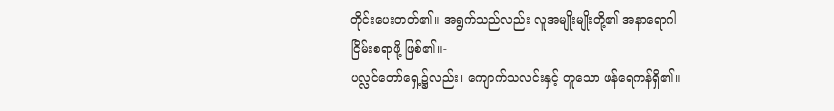တိုင်းပေးတတ်၏။ အရွက်သည်လည်း လူအမျိုးမျိုးတို့၏ အနာရောဂါငြိမ်းစရာဖို့ ဖြစ်၏။-
ပလ္လင်တော်ရှေ့၌လည်း၊ ကျောက်သလင်းနှင့် တူသော ဖန်ရေကန်ရှိ၏။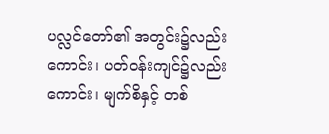ပလ္လင်တော်၏ အတွင်း၌လည်းကောင်း၊ ပတ်ဝန်းကျင်၌လည်းကောင်း၊ မျက်စိနှင့် တစ်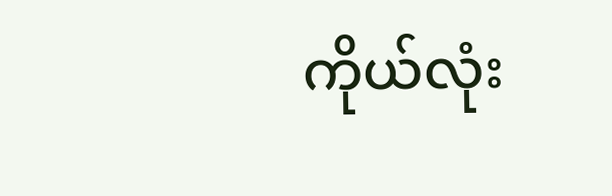ကိုယ်လုံး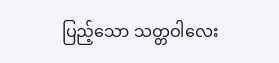ပြည့်သော သတ္တဝါလေး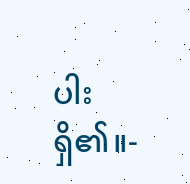ပါးရှိ၏။-